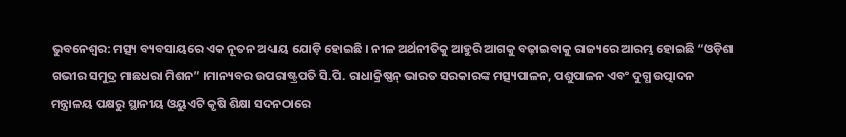ଭୁବନେଶ୍ୱର: ମତ୍ସ୍ୟ ବ୍ୟବସାୟରେ ଏକ ନୂତନ ଅଧ୍ୟାୟ ଯୋଡ଼ି ହୋଇଛି । ନୀଳ ଅର୍ଥନୀତିକୁ ଆହୁରି ଆଗକୁ ବଢ଼ାଇବାକୁ ରାଜ୍ୟରେ ଆରମ୍ଭ ହୋଇଛି “ଓଡ଼ିଶା ଗଭୀର ସମୁଦ୍ର ମାଛଧରା ମିଶନ” ।ମାନ୍ୟବର ଉପରାଷ୍ଟ୍ରପତି ସି.ପି. ରାଧାକ୍ରିଷ୍ଣନ୍ ଭାରତ ସରକାରଙ୍କ ମତ୍ସ୍ୟପାଳନ, ପଶୁପାଳନ ଏବଂ ଦୁଗ୍ଧ ଉତ୍ପାଦନ ମନ୍ତ୍ରାଳୟ ପକ୍ଷରୁ ସ୍ଥାନୀୟ ଓୟୁଏଟି କୃଷି ଶିକ୍ଷା ସଦନଠାରେ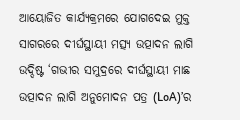ଆୟୋଜିତ କାର୍ଯ୍ୟକ୍ରମରେ ଯୋଗଦେଇ ମୁକ୍ତ ସାଗରରେ ଦୀର୍ଘସ୍ଥାୟୀ ମତ୍ସ୍ୟ ଉତ୍ପାଦନ ଲାଗି ଉଦ୍ଦିଷ୍ଟ ‘ଗଭୀର ସମୁଦ୍ରରେ ଦୀର୍ଘସ୍ଥାୟୀ ମାଛ ଉତ୍ପାଦନ ଲାଗି ଅନୁମୋଦନ ପତ୍ର (LoA)’ର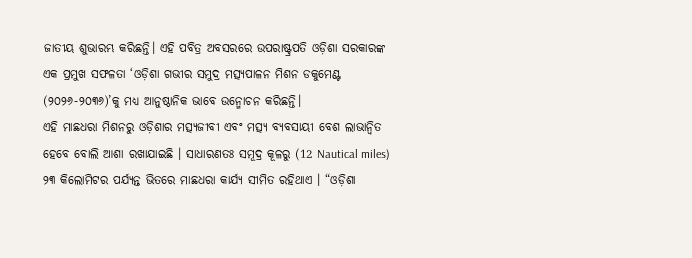ଜାତୀୟ ଶୁଭାରମ୍ଭ କରିଛନ୍ତି। ଏହି ପବିତ୍ର ଅବସରରେ ଉପରାଷ୍ଟ୍ରପତି ଓଡ଼ିଶା ସରକାରଙ୍କ ଏକ ପ୍ରମୁଖ ସଫଳତା ‘ଓଡ଼ିଶା ଗଭୀର ସମୁଦ୍ର ମତ୍ସ୍ୟପାଳନ ମିଶନ ଡକୁମେଣ୍ଟ (୨୦୨୬-୨୦୩୬)’କୁ ମଧ୍ୟ ଆନୁଷ୍ଠାନିକ ଭାବେ ଉନ୍ମୋଚନ କରିଛନ୍ତି।
ଏହି ମାଛଧରା ମିଶନରୁ ଓଡ଼ିଶାର ମତ୍ସ୍ୟଜୀବୀ ଏବଂ ମତ୍ସ୍ୟ ବ୍ୟବସାୟୀ ବେଶ ଲାଭାନ୍ୱିତ ହେବେ ବୋଲି ଆଶା ରଖାଯାଇଛି । ସାଧାରଣତଃ ସମୂଦ୍ର କୂଳରୁ (12 Nautical miles) ୨୩ କିଲୋମିଟର ପର୍ଯ୍ୟନ୍ତ ଭିତରେ ମାଛଧରା କାର୍ଯ୍ୟ ସୀମିତ ରହିଥାଏ । “ଓଡ଼ିଶା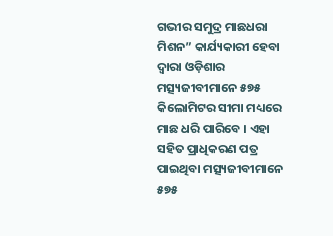ଗଭୀର ସମୁଦ୍ର ମାଛଧରା ମିଶନ” କାର୍ଯ୍ୟକାରୀ ହେବା ଦ୍ଵାରା ଓଡ଼ିଶାର ମତ୍ସ୍ୟଜୀବୀମାନେ ୫୭୫ କିଲୋମିଟର ସୀମା ମଧ୍ୟରେ ମାଛ ଧରି ପାରିବେ । ଏହା ସହିତ ପ୍ରାଧିକରଣ ପତ୍ର ପାଇଥିବା ମତ୍ସ୍ୟଜୀବୀମାନେ ୫୭୫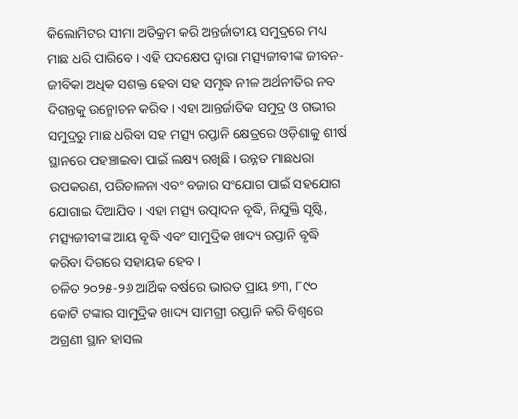କିଲୋମିଟର ସୀମା ଅତିକ୍ରମ କରି ଅନ୍ତର୍ଜାତୀୟ ସମୁଦ୍ରରେ ମଧ୍ୟ ମାଛ ଧରି ପାରିବେ । ଏହି ପଦକ୍ଷେପ ଦ୍ଵାରା ମତ୍ସ୍ୟଜୀବୀଙ୍କ ଜୀବନ-ଜୀବିକା ଅଧିକ ସଶକ୍ତ ହେବା ସହ ସମୃଦ୍ଧ ନୀଳ ଅର୍ଥନୀତିର ନବ ଦିଗନ୍ତକୁ ଉନ୍ମୋଚନ କରିବ । ଏହା ଆନ୍ତର୍ଜାତିକ ସମୁଦ୍ର ଓ ଗଭୀର ସମୁଦ୍ରରୁ ମାଛ ଧରିବା ସହ ମତ୍ସ୍ୟ ରପ୍ତାନି କ୍ଷେତ୍ରରେ ଓଡ଼ିଶାକୁ ଶୀର୍ଷ ସ୍ଥାନରେ ପହଞ୍ଚାଇବା ପାଇଁ ଲକ୍ଷ୍ୟ ରଖିଛି । ଉନ୍ନତ ମାଛଧରା ଉପକରଣ, ପରିଚାଳନା ଏବଂ ବଜାର ସଂଯୋଗ ପାଇଁ ସହଯୋଗ ଯୋଗାଇ ଦିଆଯିବ । ଏହା ମତ୍ସ୍ୟ ଉତ୍ପାଦନ ବୃଦ୍ଧି, ନିଯୁକ୍ତି ସୃଷ୍ଟି, ମତ୍ସ୍ୟଜୀବୀଙ୍କ ଆୟ ବୃଦ୍ଧି ଏବଂ ସାମୁଦ୍ରିକ ଖାଦ୍ୟ ରପ୍ତାନି ବୃଦ୍ଧି କରିବା ଦିଗରେ ସହାୟକ ହେବ ।
ଚଳିତ ୨୦୨୫-୨୬ ଆର୍ଥିକ ବର୍ଷରେ ଭାରତ ପ୍ରାୟ ୭୩, ୮୯୦ କୋଟି ଟଙ୍କାର ସାମୁଦ୍ରିକ ଖାଦ୍ୟ ସାମଗ୍ରୀ ରପ୍ତାନି କରି ବିଶ୍ୱରେ ଅଗ୍ରଣୀ ସ୍ଥାନ ହାସଲ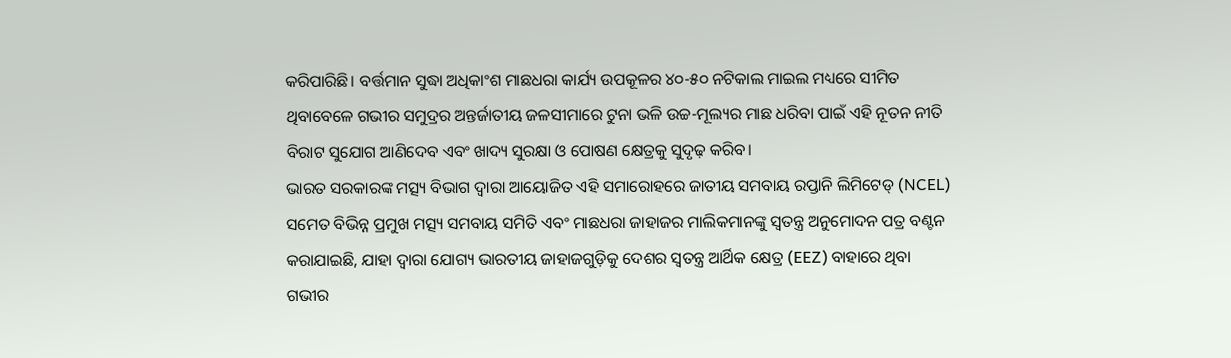କରିପାରିଛି। ବର୍ତ୍ତମାନ ସୁଦ୍ଧା ଅଧିକାଂଶ ମାଛଧରା କାର୍ଯ୍ୟ ଉପକୂଳର ୪୦-୫୦ ନଟିକାଲ ମାଇଲ ମଧ୍ୟରେ ସୀମିତ ଥିବାବେଳେ ଗଭୀର ସମୁଦ୍ରର ଅନ୍ତର୍ଜାତୀୟ ଜଳସୀମାରେ ଟୁନା ଭଳି ଉଚ୍ଚ-ମୂଲ୍ୟର ମାଛ ଧରିବା ପାଇଁ ଏହି ନୂତନ ନୀତି ବିରାଟ ସୁଯୋଗ ଆଣିଦେବ ଏବଂ ଖାଦ୍ୟ ସୁରକ୍ଷା ଓ ପୋଷଣ କ୍ଷେତ୍ରକୁ ସୁଦୃଢ଼ କରିବ।
ଭାରତ ସରକାରଙ୍କ ମତ୍ସ୍ୟ ବିଭାଗ ଦ୍ୱାରା ଆୟୋଜିତ ଏହି ସମାରୋହରେ ଜାତୀୟ ସମବାୟ ରପ୍ତାନି ଲିମିଟେଡ୍ (NCEL) ସମେତ ବିଭିନ୍ନ ପ୍ରମୁଖ ମତ୍ସ୍ୟ ସମବାୟ ସମିତି ଏବଂ ମାଛଧରା ଜାହାଜର ମାଲିକମାନଙ୍କୁ ସ୍ୱତନ୍ତ୍ର ଅନୁମୋଦନ ପତ୍ର ବଣ୍ଟନ କରାଯାଇଛି, ଯାହା ଦ୍ୱାରା ଯୋଗ୍ୟ ଭାରତୀୟ ଜାହାଜଗୁଡ଼ିକୁ ଦେଶର ସ୍ୱତନ୍ତ୍ର ଆର୍ଥିକ କ୍ଷେତ୍ର (EEZ) ବାହାରେ ଥିବା ଗଭୀର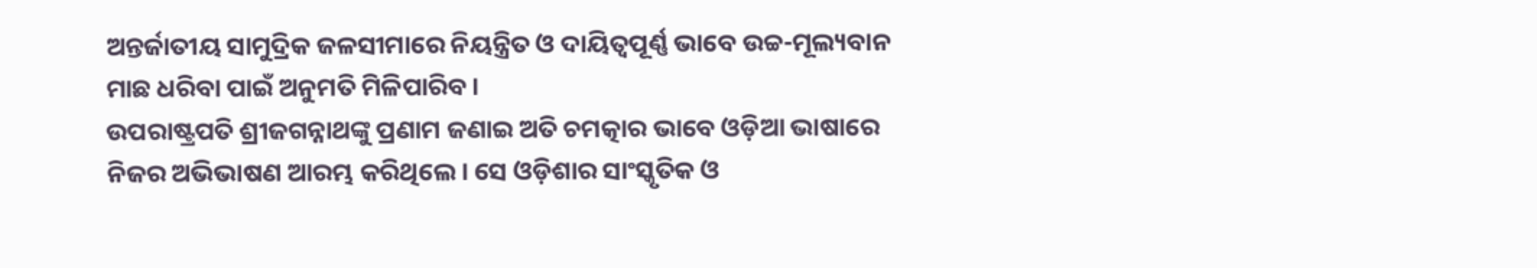ଅନ୍ତର୍ଜାତୀୟ ସାମୁଦ୍ରିକ ଜଳସୀମାରେ ନିୟନ୍ତ୍ରିତ ଓ ଦାୟିତ୍ୱପୂର୍ଣ୍ଣ ଭାବେ ଉଚ୍ଚ-ମୂଲ୍ୟବାନ ମାଛ ଧରିବା ପାଇଁ ଅନୁମତି ମିଳିପାରିବ।
ଉପରାଷ୍ଟ୍ରପତି ଶ୍ରୀଜଗନ୍ନାଥଙ୍କୁ ପ୍ରଣାମ ଜଣାଇ ଅତି ଚମତ୍କାର ଭାବେ ଓଡ଼ିଆ ଭାଷାରେ ନିଜର ଅଭିଭାଷଣ ଆରମ୍ଭ କରିଥିଲେ। ସେ ଓଡ଼ିଶାର ସାଂସ୍କୃତିକ ଓ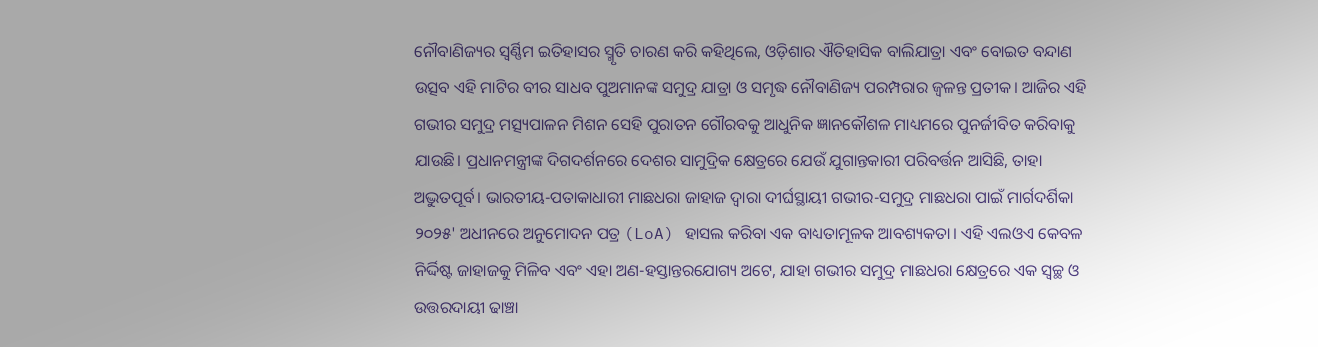ନୌବାଣିଜ୍ୟର ସ୍ୱର୍ଣ୍ଣିମ ଇତିହାସର ସ୍ମୃତି ଚାରଣ କରି କହିଥିଲେ, ଓଡ଼ିଶାର ଐତିହାସିକ ବାଲିଯାତ୍ରା ଏବଂ ବୋଇତ ବନ୍ଦାଣ ଉତ୍ସବ ଏହି ମାଟିର ବୀର ସାଧବ ପୁଅମାନଙ୍କ ସମୁଦ୍ର ଯାତ୍ରା ଓ ସମୃଦ୍ଧ ନୌବାଣିଜ୍ୟ ପରମ୍ପରାର ଜ୍ୱଳନ୍ତ ପ୍ରତୀକ। ଆଜିର ଏହି ଗଭୀର ସମୁଦ୍ର ମତ୍ସ୍ୟପାଳନ ମିଶନ ସେହି ପୁରାତନ ଗୌରବକୁ ଆଧୁନିକ ଜ୍ଞାନକୌଶଳ ମାଧ୍ୟମରେ ପୁନର୍ଜୀବିତ କରିବାକୁ ଯାଉଛି। ପ୍ରଧାନମନ୍ତ୍ରୀଙ୍କ ଦିଗଦର୍ଶନରେ ଦେଶର ସାମୁଦ୍ରିକ କ୍ଷେତ୍ରରେ ଯେଉଁ ଯୁଗାନ୍ତକାରୀ ପରିବର୍ତ୍ତନ ଆସିଛି, ତାହା ଅଦ୍ଭୁତପୂର୍ବ। ଭାରତୀୟ-ପତାକାଧାରୀ ମାଛଧରା ଜାହାଜ ଦ୍ୱାରା ଦୀର୍ଘସ୍ଥାୟୀ ଗଭୀର-ସମୁଦ୍ର ମାଛଧରା ପାଇଁ ମାର୍ଗଦର୍ଶିକା ୨୦୨୫' ଅଧୀନରେ ଅନୁମୋଦନ ପତ୍ର (LoA) ହାସଲ କରିବା ଏକ ବାଧ୍ୟତାମୂଳକ ଆବଶ୍ୟକତା। ଏହି ଏଲଓଏ କେବଳ ନିର୍ଦ୍ଦିଷ୍ଟ ଜାହାଜକୁ ମିଳିବ ଏବଂ ଏହା ଅଣ-ହସ୍ତାନ୍ତରଯୋଗ୍ୟ ଅଟେ, ଯାହା ଗଭୀର ସମୁଦ୍ର ମାଛଧରା କ୍ଷେତ୍ରରେ ଏକ ସ୍ୱଚ୍ଛ ଓ ଉତ୍ତରଦାୟୀ ଢାଞ୍ଚା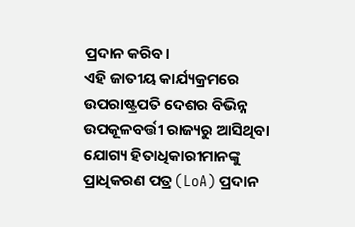ପ୍ରଦାନ କରିବ।
ଏହି ଜାତୀୟ କାର୍ଯ୍ୟକ୍ରମରେ ଉପରାଷ୍ଟ୍ରପତି ଦେଶର ବିଭିନ୍ନ ଉପକୂଳବର୍ତ୍ତୀ ରାଜ୍ୟରୁ ଆସିଥିବା ଯୋଗ୍ୟ ହିତାଧିକାରୀମାନଙ୍କୁ ପ୍ରାଧିକରଣ ପତ୍ର (LoA) ପ୍ରଦାନ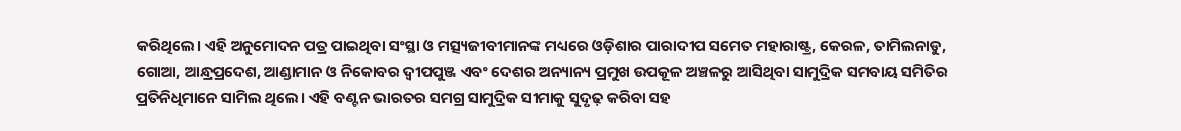କରିଥିଲେ। ଏହି ଅନୁମୋଦନ ପତ୍ର ପାଇଥିବା ସଂସ୍ଥା ଓ ମତ୍ସ୍ୟଜୀବୀମାନଙ୍କ ମଧ୍ୟରେ ଓଡ଼ିଶାର ପାରାଦୀପ ସମେତ ମହାରାଷ୍ଟ୍ର, କେରଳ, ତାମିଲନାଡୁ, ଗୋଆ, ଆନ୍ଧ୍ରପ୍ରଦେଶ, ଆଣ୍ଡାମାନ ଓ ନିକୋବର ଦ୍ୱୀପପୁଞ୍ଜ ଏବଂ ଦେଶର ଅନ୍ୟାନ୍ୟ ପ୍ରମୁଖ ଉପକୂଳ ଅଞ୍ଚଳରୁ ଆସିଥିବା ସାମୁଦ୍ରିକ ସମବାୟ ସମିତିର ପ୍ରତିନିଧିମାନେ ସାମିଲ ଥିଲେ। ଏହି ବଣ୍ଟନ ଭାରତର ସମଗ୍ର ସାମୁଦ୍ରିକ ସୀମାକୁ ସୁଦୃଢ଼ କରିବା ସହ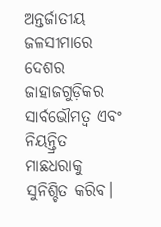ଅନ୍ତର୍ଜାତୀୟ ଜଳସୀମାରେ ଦେଶର ଜାହାଜଗୁଡ଼ିକର ସାର୍ବଭୌମତ୍ୱ ଏବଂ ନିୟନ୍ତ୍ରିତ ମାଛଧରାକୁ ସୁନିଶ୍ଚିତ କରିବ।